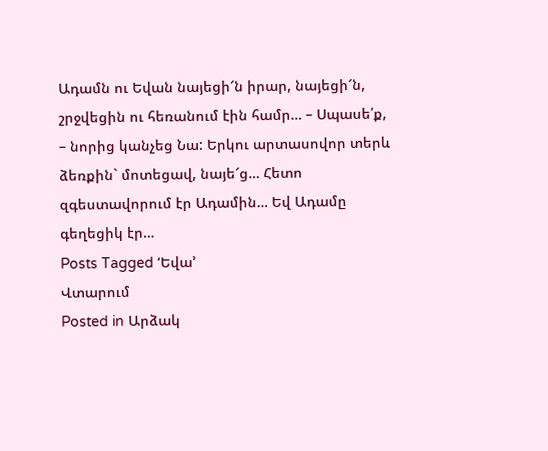Ադամն ու Եվան նայեցի՜ն իրար, նայեցի՜ն, շրջվեցին ու հեռանում էին համր… – Սպասե՛ք, – նորից կանչեց Նա: Երկու արտասովոր տերև ձեռքին` մոտեցավ, նայե՜ց… Հետո զգեստավորում էր Ադամին… Եվ Ադամը գեղեցիկ էր…
Posts Tagged ‘Եվա’
Վտարում
Posted in Արձակ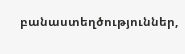բանաստեղծություններ,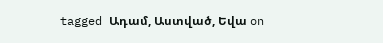tagged Ադամ, Աստված, Եվա on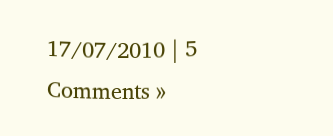17/07/2010 | 5 Comments »